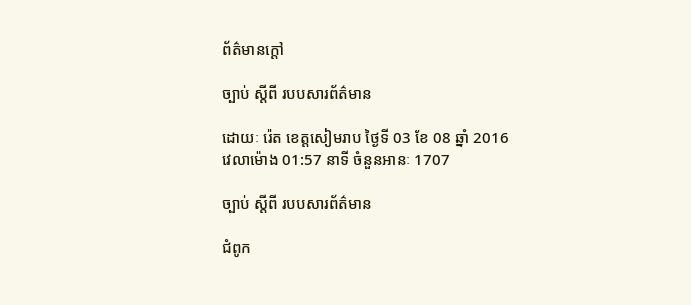ព័ត៌មានក្ដៅ

ច្បាប់ ស្តីពី របបសារព័ត៌មាន

ដោយៈ រ៉េត ខេត្តសៀមរាប ថ្ងៃទី 03 ខែ 08 ឆ្នាំ 2016 វេលាម៉ោង 01:57 នាទី ចំនួនអានៈ 1707

ច្បាប់ ស្តីពី របបសារព័ត៌មាន

ជំពូក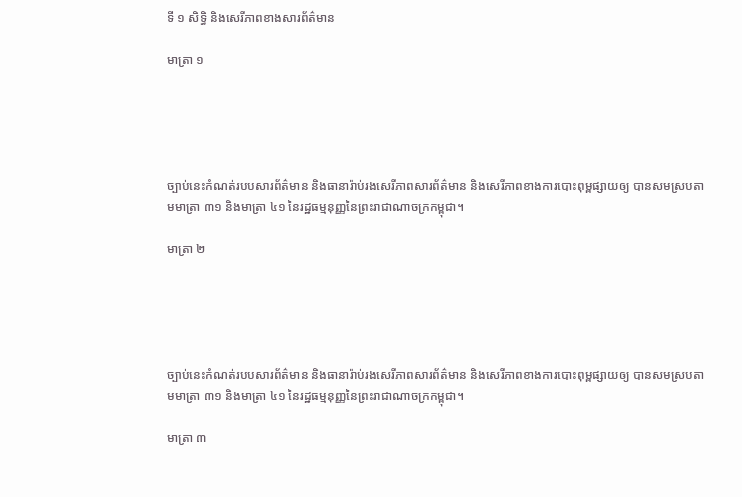ទី ១ សិទិ្ធ និងសេរីភាពខាងសារព័ត៌‌មាន

មាត្រា ១





ច្បាប់នេះកំណត់របបសារព័ត៌‌មាន និងធានារ៉ាប់រងសេរីភាពសារព័ត៌‌មាន និងសេរីភាពខាងការបោះពុម្ពផ្សាយឲ្យ បានសមស្របតាមមាត្រា ៣១ និងមាត្រា ៤១ នៃរដ្ឋធម្មនុញ្ញនៃព្រះរាជាណាចក្រកម្ពុជា។

មាត្រា ២





ច្បាប់នេះកំណត់របបសារព័ត៌‌មាន និងធានារ៉ាប់រងសេរីភាពសារព័ត៌‌មាន និងសេរីភាពខាងការបោះពុម្ពផ្សាយឲ្យ បានសមស្របតាមមាត្រា ៣១ និងមាត្រា ៤១ នៃរដ្ឋធម្មនុញ្ញនៃព្រះរាជាណាចក្រកម្ពុជា។

មាត្រា ៣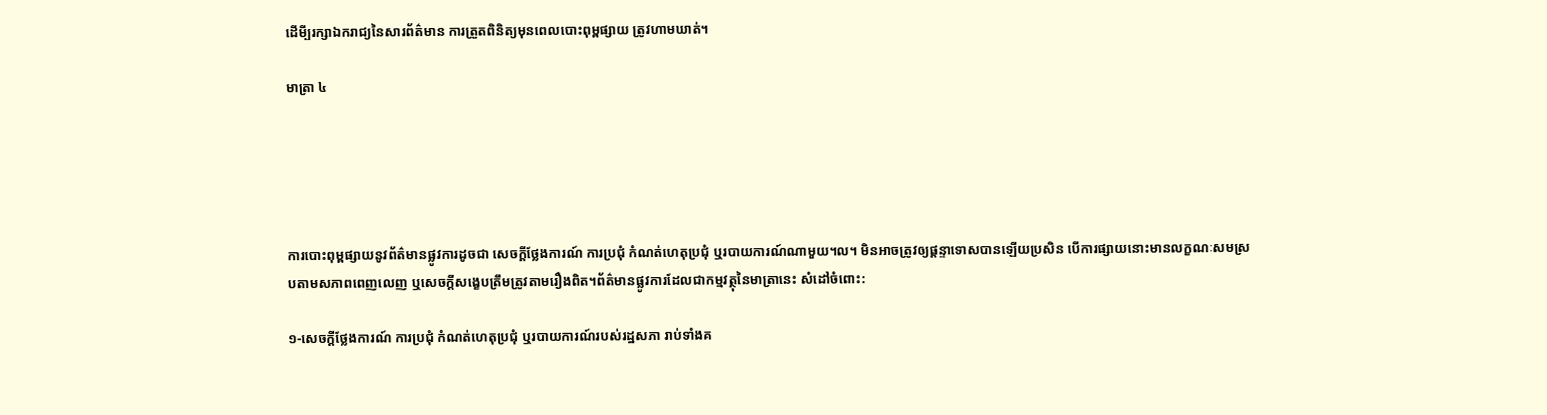ដើមី្បរក្សាឯករាជ្យនៃសារព័ត៌‌មាន ការត្រួតពិនិត្យមុនពេលបោះពុម្ពផ្សាយ ត្រូវហាមឃាត់។

មាត្រា ៤





ការបោះពុម្ពផ្សាយនូវព័ត៌‌មានផ្លូវការដូចជា សេចក្តីថែ្លងការណ៍ ការប្រជុំ កំណត់ហេតុប្រជុំ ឬរបាយការណ៍ណាមួយ។ល។ មិនអាចត្រូវឲ្យផ្តន្ទាទោសបានឡើយប្រសិន បើការផ្សាយនោះមានលក្ខណៈសមស្របតាមសភាពពេញលេញ ឬសេចក្តីសងេ្ខបត្រឹមត្រូវតាមរឿងពិត។ព័ត៌‌មានផ្លូវការដែលជាកម្មវត្ថុនៃមាត្រានេះ សំដៅចំពោះ:

១-សេចក្តីថែ្លងការណ៍ ការប្រជុំ កំណត់ហេតុប្រជុំ ឬរបាយការណ៍របស់រដ្ឋសភា រាប់ទាំងគ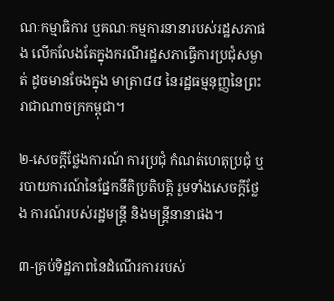ណៈកម្មាធិការ ឬគណៈកម្មការនានារបស់រដ្ឋសភាផង លើកលែងតែក្នុងករណីរដ្ឋសភាធ្វើការប្រជុំសម្ងាត់ ដូចមានចែងក្នុង មាត្រា៨៨ នៃរដ្ឋធម្មនុញ្ញនៃព្រះរាជាណាចក្រកម្ពុជា។

២-សេចក្តីថែ្លងការណ៍ ការប្រជុំ កំណត់ហេតុប្រជុំ ឬរបាយការណ៍នៃផែ្នកនីតិប្រតិបតិ្ត រួមទាំងសេចក្តីថែ្លង ការណ៍របស់រដ្ឋមន្រ្តី និងមន្រ្តីនានាផង។

៣-គ្រប់ទិដ្ឋភាពនៃដំណើរការរបស់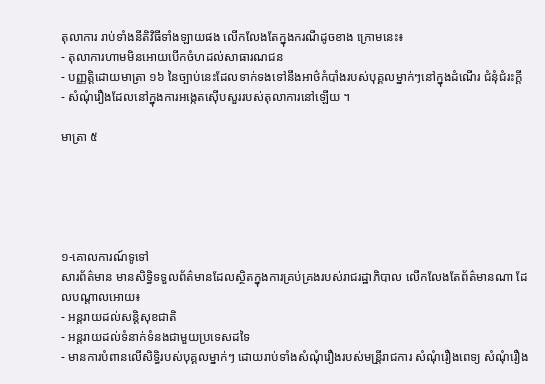តុលាការ រាប់ទាំងនីតិវិធីទាំងឡាយផង លើកលែងតែក្នុងករណីដូចខាង ក្រោមនេះ៖
- តុលាការហាមមិនអោយបើកចំហដល់សាធារណជន
- បញ្ញតិ្តដោយមាត្រា ១៦ នៃច្បាប់នេះដែលទាក់ទងទៅនឹងអាថ៌‌កំបាំងរបស់បុគ្គលម្នាក់ៗនៅក្នុងដំណើរ ជំនុំជំរះកី្ត
- សំណុំរឿងដែលនៅក្នុងការអងេ្កតស៊ើបសួររបស់តុលាការនៅឡើយ ។

មាត្រា ៥





១-គោលការណ៍ទូទៅ
សារព័ត៌‌មាន មានសិទិ្ធទទួលព័ត៌‌មានដែលស្ថិតក្នុងការគ្រប់គ្រងរបស់រាជរដ្ឋាភិបាល លើកលែងតែព័ត៌‌មានណា ដែលបណ្តាលអោយ៖
- អន្តរាយដល់សនិ្តសុខជាតិ
- អន្តរាយដល់ទំនាក់ទំនងជាមួយប្រទេសដទៃ
- មានការបំពានលើសិទិ្ធរបស់បុគ្គលម្នាក់ៗ ដោយរាប់ទាំងសំណុំរឿងរបស់មន្រី្តរាជការ សំណុំរឿងពេទ្យ សំណុំរឿង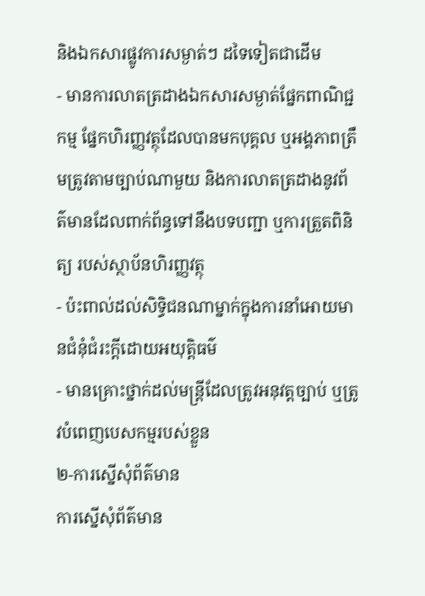និងឯកសារផ្លូវការសម្ងាត់ៗ ដទៃទៀតជាដើម
- មានការលាតត្រដាងឯកសារសម្ងាត់ផែ្នកពាណិជ្ជកម្ម ផែ្នកហិរញ្ញវត្ថុដែលបានមកបុគ្គល ឬអង្គភាពត្រឹមត្រូវតាមច្បាប់ណាមួយ និងការលាតត្រដាងនូវព័ត៌‌មានដែលពាក់ព័ន្ធទៅនឹងបទបញ្ជា ឬការត្រួតពិនិត្យ របស់ស្ថាប័នហិរញ្ញវត្ថុ
- ប៉ះពាល់ដល់សិទិ្ធជនណាម្នាក់ក្នុងការនាំអោយមានជំនុំជំរះកី្តដោយអយុតិ្តធម៌‌
- មានគ្រោះថ្នាក់ដល់មន្រ្តីដែលត្រូវអនុវត្តច្បាប់ ឬត្រូវបំពេញបេសកម្មរបស់ខ្លួន
២-ការស្នើសុំព័ត៌‌មាន
ការស្នើសុំព័ត៌‌មាន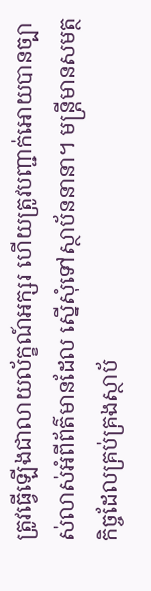ត្រូវធ្វើឡើងជាលាយល័ក្ខណ៍អក្សរ ហើយត្រូវបញ្ជាក់អោយបានច្បាស់លាស់អំពីព័ត៌‌មានដែល ស្នើសុំទៅស្ថាប័ននានា។ មន្រ្តីមានសមត្ថកិច្ចដែលគ្រប់គ្រងស្ថាប័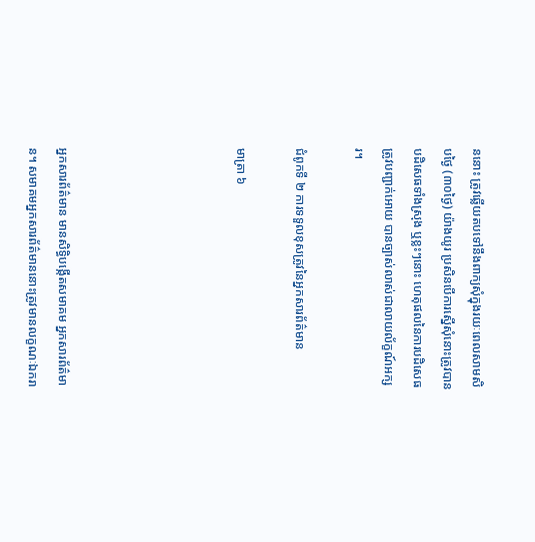ននោះ ត្រូវឆ្លើយតបទៅនឹងពាក្យសុំក្នុងរយៈពេលសាមសិបថៃ្ង (៣០ថៃ្ង) យ៉ាងយូរ ប្រសិនបើការស្នើសុំនោះត្រូវបានបដិសេធទាំងស្រុង ឬខ្លះៗនោះ ហេតុផលនៃការបដិសេធត្រូវបញ្ជាក់អោយ បានច្បាស់លាស់ជាលាយល័ក្ខណ៍អក្សរ។

ជំពូកទី ២ ការទទួលខុសត្រូវនៃអ្នកសារព័ត៌‌មាន

មាត្រា ៦





អ្នកសារព័ត៌‌មាន មានសិទិ្ធបង្កើតសមាគម អ្នកសារព័ត៌‌មាន។ សមាគមអ្នកសារព័ត៌‌មាននោះត្រូវមានលក្ខណៈឯករា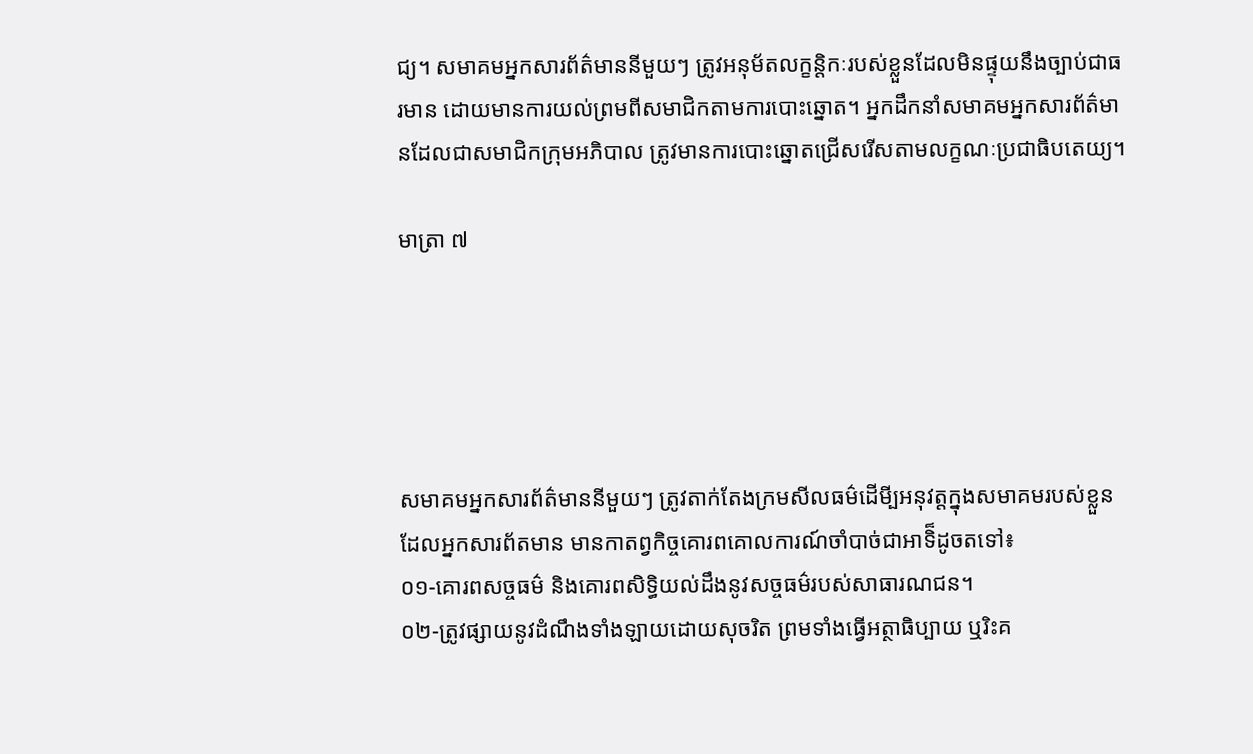ជ្យ។ សមាគមអ្នកសារព័ត៌‌មាននីមួយៗ ត្រូវអនុម័តលក្ខនិ្តកៈរបស់ខ្លួនដែលមិនផ្ទុយនឹងច្បាប់ជាធរមាន ដោយមានការយល់ព្រមពីសមាជិកតាមការបោះឆ្នោត។ អ្នកដឹកនាំសមាគមអ្នកសារព័ត៌‌មានដែលជាសមាជិកក្រុមអភិបាល ត្រូវមានការបោះឆ្នោតជ្រើសរើសតាមលក្ខណៈប្រជាធិបតេយ្យ។

មាត្រា ៧





សមាគមអ្នកសារព័ត៌‌មាននីមួយៗ ត្រូវតាក់តែងក្រមសីលធម៌‌ដើមី្បអនុវត្តក្នុងសមាគមរបស់ខ្លួន ដែលអ្នកសារព័តមាន មានកាតព្វកិច្ចគោរពគោលការណ៍ចាំបាច់ជាអាទិ៏ដូចតទៅ៖
០១-គោរពសច្ចធម៌‌ និងគោរពសិទិ្ធយល់ដឹងនូវសច្ចធម៌‌របស់សាធារណជន។
០២-ត្រូវផ្សាយនូវដំណឹងទាំងឡាយដោយសុចរិត ព្រមទាំងធ្វើអត្ថាធិប្បាយ ឬរិះគ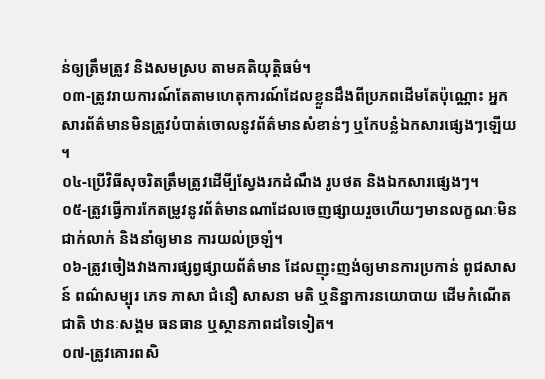ន់ឲ្យត្រឹមត្រូវ និងសមស្រប តាមគតិយុត្តិធម៌‌។
០៣-ត្រូវរាយការណ៍តែតាមហេតុការណ៍ដែលខ្លួនដឹងពីប្រភពដើមតែប៉ុណ្ណោះ អ្នកសារព័ត៌‌មានមិនត្រូវបំបាត់ចោលនូវព័ត៌‌មានសំខាន់ៗ ឬកែបន្លំឯកសារផេ្សងៗឡើយ។
០៤-ប្រើវិធីសុចរិតត្រឹមត្រូវដើមី្បសែ្វងរកដំណឹង រូបថត និងឯកសារផេ្សងៗ។
០៥-ត្រូវធ្វើការកែតម្រូវនូវព័ត៌‌មានណាដែលចេញផ្សាយរួចហើយៗមានលក្ខណៈមិនជាក់លាក់ និងនាំឲ្យមាន ការយល់ច្រឡំ។
០៦-ត្រូវចៀងវាងការផ្សព្វផ្សាយព័ត៌‌មាន ដែលញុះញង់ឲ្យមានការប្រកាន់ ពូជសាសន៍ ពណ៌‌សម្បុរ ភេទ ភាសា ជំនឿ សាសនា មតិ ឬនិន្នាការនយោបាយ ដើមកំណើតជាតិ ឋានៈសង្គម ធនធាន ឬស្ថានភាពដទៃទៀត។
០៧-ត្រូវគោរពសិ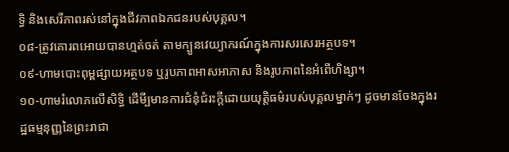ទិ្ធ និងសេរីភាពរស់នៅក្នុងជីវភាពឯកជនរបស់បុគ្គល។
០៨-ត្រូវគោរពអោយបានហ្មត់ចត់ តាមក្បួនវេយ្យាករណ៍ក្នុងការសរសេរអត្ថបទ។
០៩-ហាមបោះពុម្ពផ្សាយអត្ថបទ ឬរូបភាពអាសអាភាស និងរូបភាពនៃអំពើហិង្សា។
១០-ហាមរំលោភលើសិទិ្ធ ដើមី្បមានការជំនុំជំរះក្តីដោយយុត្តិធម៌‌របស់បុគ្គលម្នាក់ៗ ដូចមានចែងក្នុងរដ្ឋធម្មនុញ្ញនៃព្រះរាជា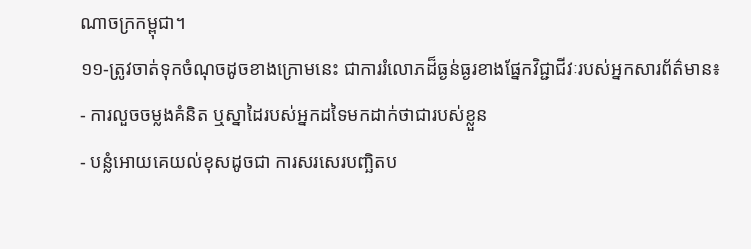ណាចក្រកម្ពុជា។
១១-ត្រូវចាត់ទុកចំណុចដូចខាងក្រោមនេះ ជាការរំលោភដ៏ធ្ងន់ធ្ងរខាងផែ្នកវិជ្ជាជីវៈរបស់អ្នកសារព័ត៌‌មាន៖
- ការលួចចម្លងគំនិត ឬស្នាដៃរបស់អ្នកដទៃមកដាក់ថាជារបស់ខ្លួន
- បន្លំអោយគេយល់ខុសដូចជា ការសរសេរបញ្ឆិតប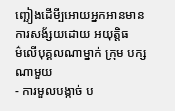ញ្ឆៀងដើមី្បអោយអ្នកអានមានការសង័្សយដោយ អយុត្តិធម៌‌លើបុគ្គលណាម្នាក់ ក្រុម បក្សណាមួយ
- ការមួលបង្កាច់ ប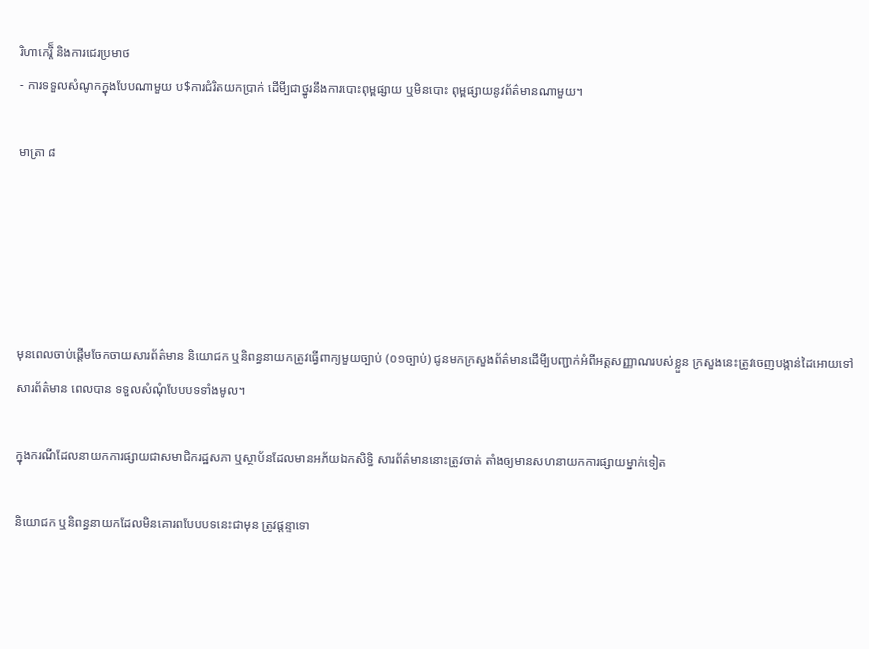រិហាកេរ្តិ៏ និងការជេរប្រមាថ
- ការទទួលសំណូកក្នុងបែបណាមួយ ប$ការជំរិតយកប្រាក់ ដើមី្បជាថ្នូរនឹងការបោះពុម្ពផ្សាយ ឬមិនបោះ ពុម្ពផ្សាយនូវព័ត៌‌មានណាមួយ។

មាត្រា ៨





មុនពេលចាប់ផ្តើមចែកចាយសារព័ត៌‌មាន និយោជក ឬនិពន្ធនាយកត្រូវធ្វើពាក្យមួយច្បាប់ (០១ច្បាប់) ជូនមកក្រសួងព័ត៌‌មានដើមី្បបញ្ជាក់អំពីអត្តសញ្ញាណរបស់ខ្លួន ក្រសួងនេះត្រូវចេញបង្កាន់ដៃអោយទៅសារព័ត៌‌មាន ពេលបាន ទទួលសំណុំបែបបទទាំងមូល។

ក្នុងករណីដែលនាយកការផ្សាយជាសមាជិករដ្ឋសភា ឬស្ថាប័នដែលមានអភ័យឯកសិទិ្ធ សារព័ត៌‌មាននោះត្រូវចាត់ តាំងឲ្យមានសហនាយកការផ្សាយម្នាក់ទៀត

និយោជក ឬនិពន្ធនាយកដែលមិនគោរពបែបបទនេះជាមុន ត្រូវផ្តន្ទាទោ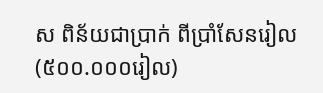ស ពិន័យជាប្រាក់ ពីប្រាំសែនរៀល(៥០០.០០០រៀល)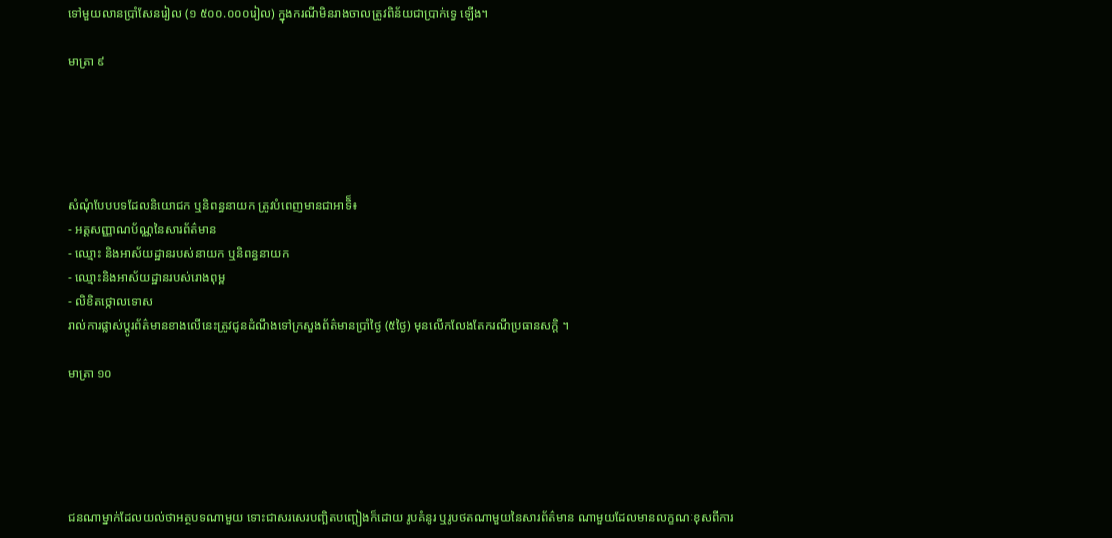ទៅមួយលានប្រាំសែនរៀល (១ ៥០០.០០០រៀល) ក្នុងករណីមិនរាងចាលត្រូវពិន័យជាប្រាក់ទេ្វ ឡើង។

មាត្រា ៩





សំណុំបែបបទដែលនិយោជក ឬនិពន្ធនាយក ត្រូវបំពេញមានជាអាទិ៏៖
- អត្តសញ្ញាណប័ណ្ណនៃសារព័ត៌‌មាន
- ឈ្មោះ និងអាស័យដ្ឋានរបស់នាយក ឬនិពន្ធនាយក
- ឈ្មោះនិងអាស័យដ្ឋានរបស់រោងពុម្ព
- លិខិតថ្កោលទោស
រាល់ការផ្លាស់ប្តូរព័ត៌‌មានខាងលើនេះត្រូវជូនដំណឹងទៅក្រសួងព័ត៌‌មានប្រាំថៃ្ង (៥ថៃ្ង) មុនលើកលែងតែករណីប្រធានសកិ្ត ។

មាត្រា ១០





ជនណាម្នាក់ដែលយល់ថាអត្ថបទណាមួយ ទោះជាសរសេរបញ្ឆិតបញ្ឆៀងក៏ដោយ រូបគំនូរ ឬរូបថតណាមួយនៃសារព័ត៌‌មាន ណាមួយដែលមានលក្ខណៈខុសពីការ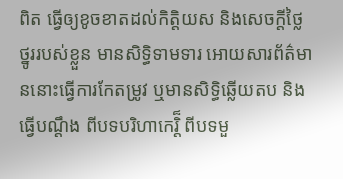ពិត ធ្វើឲ្យខូចខាតដល់កិត្តិយស និងសេចក្តីថៃ្លថ្នូររបស់ខ្លួន មានសិទិ្ធទាមទារ អោយសារព័ត៌‌មាននោះធ្វើការកែតម្រូវ ឬមានសិទិ្ធឆ្លើយតប និងធើ្វបណ្តឹង ពីបទបរិហាកេរិ៏្ត ពីបទមួ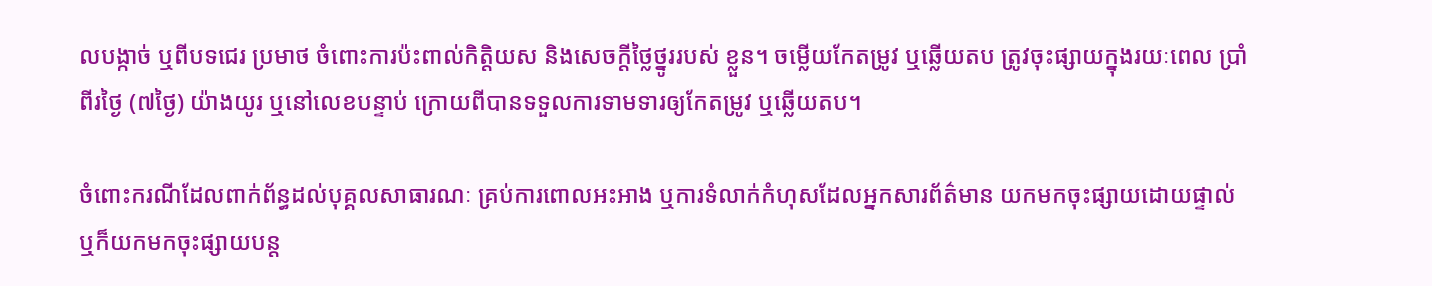លបង្កាច់ ឬពីបទជេរ ប្រមាថ ចំពោះការប៉ះពាល់កិតិ្តយស និងសេចក្តីថៃ្លថ្នូររបស់ ខ្លួន។ ចម្លើយកែតម្រូវ ឬឆ្លើយតប ត្រូវចុះផ្សាយក្នុងរយៈពេល ប្រាំពីរថៃ្ង (៧ថៃ្ង) យ៉ាងយូរ ឬនៅលេខបន្ទាប់ ក្រោយពីបានទទួលការទាមទារឲ្យកែតម្រូវ ឬឆ្លើយតប។

ចំពោះករណីដែលពាក់ព័ន្ធដល់បុគ្គលសាធារណៈ គ្រប់ការពោលអះអាង ឬការទំលាក់កំហុសដែលអ្នកសារព័ត៌‌មាន យកមកចុះផ្សាយដោយផ្ទាល់ ឬក៏យកមកចុះផ្សាយបន្ត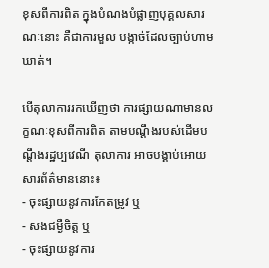ខុសពីការពិត ក្នុងបំណងបំផ្លាញបុគ្គលសារណៈនោះ គឺជាការមួល បង្កាច់ដែលច្បាប់ហាមឃាត់។

បើតុលាការរកឃើញថា ការផ្សាយណាមានលក្ខណៈខុសពីការពិត តាមបណ្តឹងរបស់ដើមបណ្តឹងរដ្ឋប្បវេណី តុលាការ អាចបង្គាប់អោយសារព័ត៌‌មាននោះ៖
- ចុះផ្សាយនូវការកែតម្រូវ ឬ
- សងជម្ងឺចិត្ត ឬ
- ចុះផ្សាយនូវការ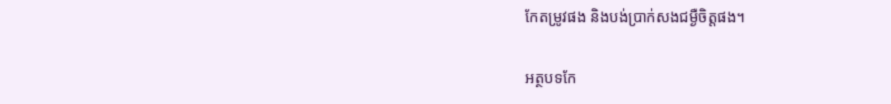កែតម្រូវផង និងបង់ប្រាក់សងជម្ងឺចិត្តផង។

អត្ថបទកែ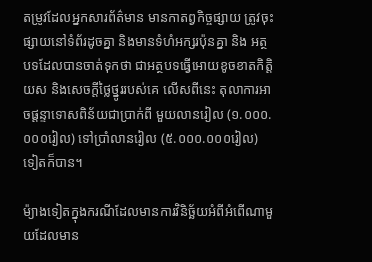តម្រូវដែលអ្នកសារព័ត៌‌មាន មានកាតព្វកិច្ចផ្សាយ ត្រូវចុះផ្សាយនៅទំព័រដូចគ្នា និងមានទំហំអក្សរប៉ុនគ្នា និង អត្ថបទដែលបានចាត់ទុកថា ជាអត្ថបទធ្វើអោយខូចខាតកិតិ្តយស និងសេចក្តីថៃ្លថ្នូររបស់គេ លើសពីនេះ តុលាការអាចផ្តន្ទាទោសពិន័យជាប្រាក់ពី មួយលានរៀល (១.០០០.០០០រៀល) ទៅប្រាំលានរៀល (៥.០០០.០០០រៀល) ទៀតក៏បាន។

ម៉្យាងទៀតក្នុងករណីដែលមានការវិនិច្ឆ័យអំពីអំពើណាមួយដែលមាន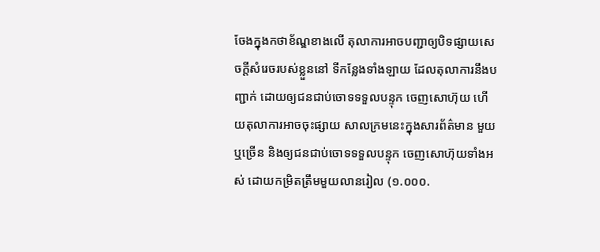ចែងក្នុងកថាខ័ណ្ឌខាងលើ តុលាការអាចបញ្ជាឲ្យបិទផ្សាយសេចក្តីសំរេចរបស់ខ្លួននៅ ទីកនែ្លងទាំងឡាយ ដែលតុលាការនឹងបញ្ជាក់ ដោយឲ្យជនជាប់ចោទទទួលបន្ទុក ចេញសោហ៊ុយ ហើយតុលាការអាចចុះផ្សាយ សាលក្រមនេះក្នុងសារព័ត៌‌មាន មួយ ឬច្រើន និងឲ្យជនជាប់ចោទទទួលបន្ទុក ចេញសោហ៊ុយទាំងអស់ ដោយកម្រិតត្រឹមមួយលានរៀល (១.០០០.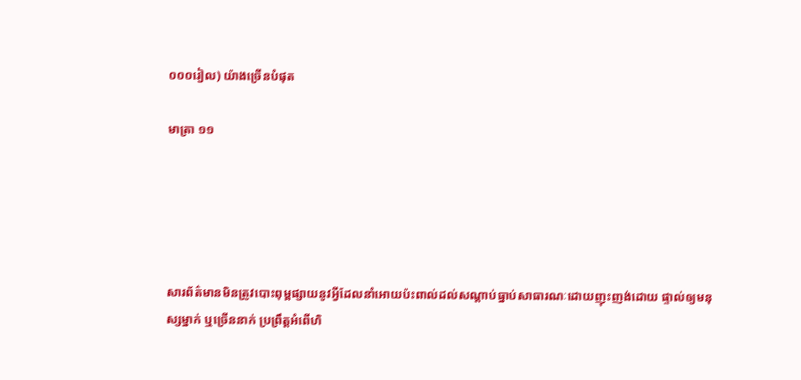០០០រៀល) យ៉ាងច្រើនបំផុត

មាត្រា ១១





សារព័ត៌‌មានមិនត្រូវបោះពុម្ពផ្សាយនូវអ្វីដែលនាំអោយប៉ះពាល់ដល់សណ្តាប់ធ្នាប់សាធារណៈដោយញុះញង់ដោយ ផ្ទាល់ឲ្យមនុស្សម្នាក់ ឬច្រើននាក់ ប្រព្រឹត្តអំពើហិ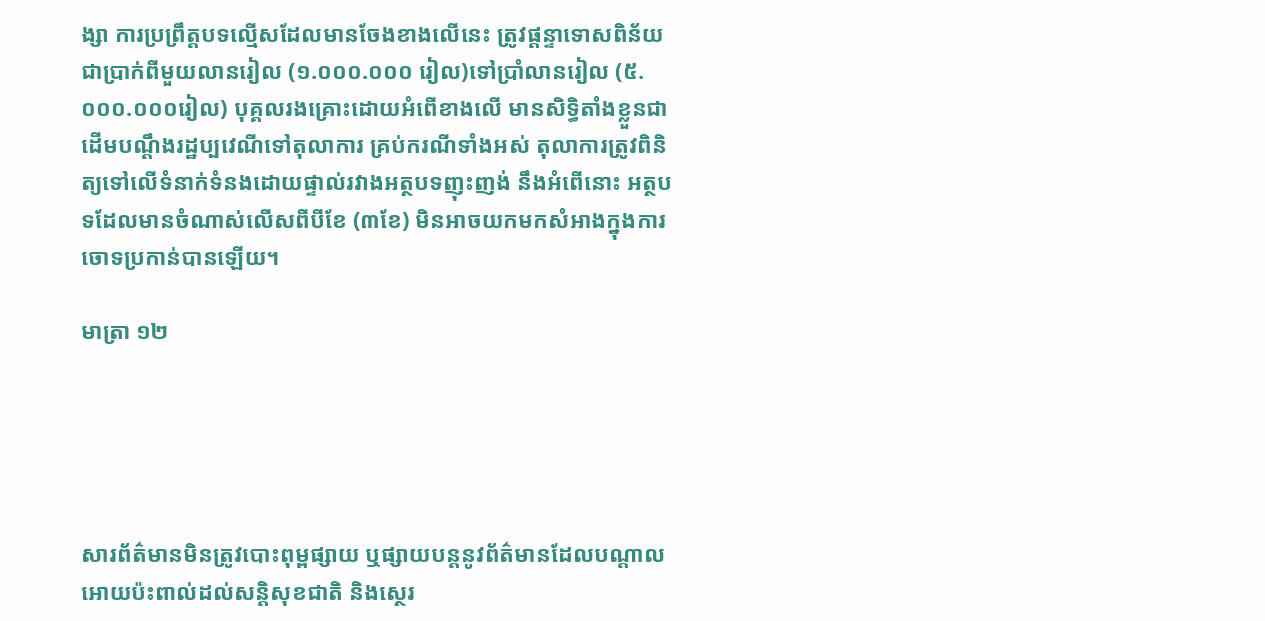ង្សា ការប្រព្រឹត្តបទល្មើសដែលមានចែងខាងលើនេះ ត្រូវផ្តន្ទាទោសពិន័យជាប្រាក់ពីមួយលានរៀល (១.០០០.០០០ រៀល)ទៅប្រាំលានរៀល (៥.០០០.០០០រៀល) បុគ្គលរងគ្រោះដោយអំពើខាងលើ មានសិទិ្ធតាំងខ្លួនជាដើមបណ្តឹងរដ្ឋប្បវេណីទៅតុលាការ គ្រប់ករណីទាំងអស់ តុលាការត្រូវពិនិត្យទៅលើទំនាក់ទំនងដោយផ្ទាល់រវាងអត្ថបទញុះញង់ នឹងអំពើនោះ អត្ថបទដែលមានចំណាស់លើសពីបីខែ (៣ខែ) មិនអាចយកមកសំអាងក្នុងការចោទប្រកាន់បានឡើយ។

មាត្រា ១២





សារព័ត៌‌មានមិនត្រូវបោះពុម្ពផ្សាយ ឬផ្សាយបន្តនូវព័ត៌‌មានដែលបណ្តាលអោយប៉ះពាល់ដល់សនិ្តសុខជាតិ និងសេ្ថរ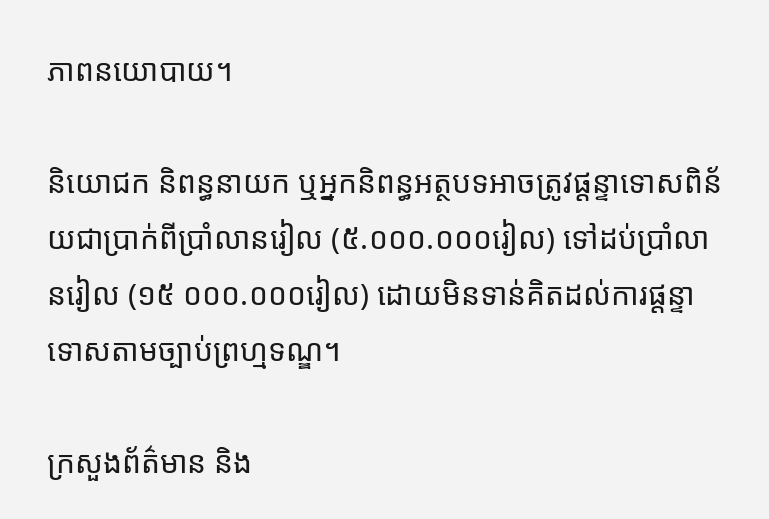ភាពនយោបាយ។

និយោជក និពន្ធនាយក ឬអ្នកនិពន្ធអត្ថបទអាចត្រូវផ្តន្ទាទោសពិន័យជាប្រាក់ពីប្រាំលានរៀល (៥.០០០.០០០រៀល) ទៅដប់ប្រាំលានរៀល (១៥ ០០០.០០០រៀល) ដោយមិនទាន់គិតដល់ការផ្តន្ទាទោសតាមច្បាប់ព្រហ្មទណ្ឌ។

ក្រសួងព័ត៌‌មាន និង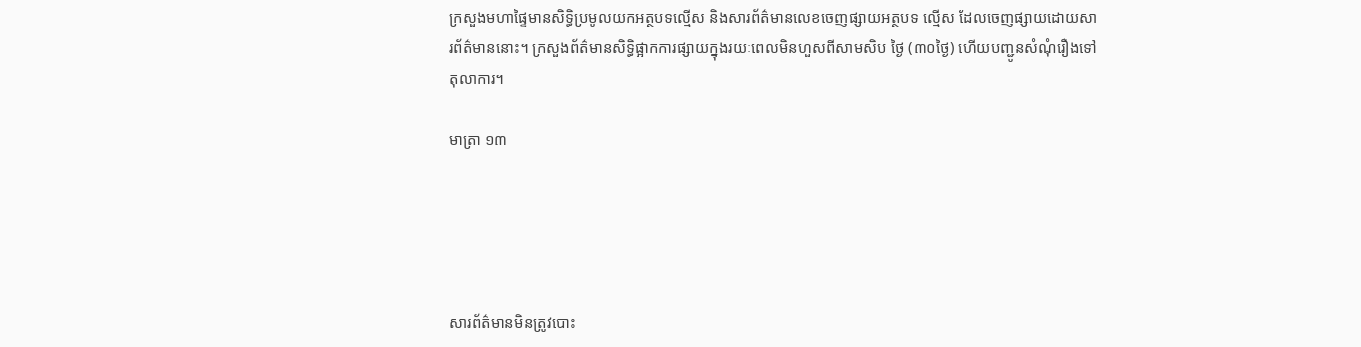ក្រសួងមហាផៃ្ទមានសិទិ្ធប្រមូលយកអត្ថបទល្មើស និងសារព័ត៌‌មានលេខចេញផ្សាយអត្ថបទ ល្មើស ដែលចេញផ្សាយដោយសារព័ត៌‌មាននោះ។ ក្រសួងព័ត៌‌មានសិទិ្ធផ្អាកការផ្សាយក្នុងរយៈពេលមិនហួសពីសាមសិប ថៃ្ង (៣០ថៃ្ង) ហើយបញ្ជូនសំណុំរឿងទៅតុលាការ។

មាត្រា ១៣





សារព័ត៌‌មានមិនត្រូវបោះ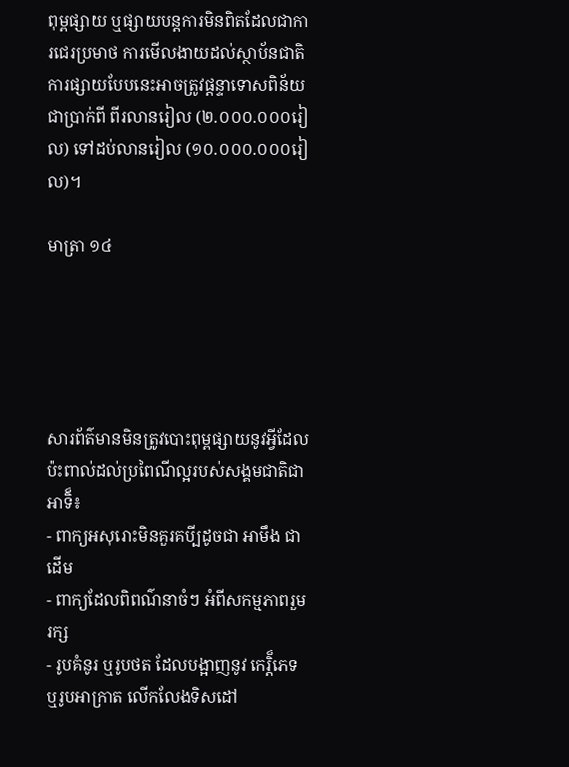ពុម្ពផ្សាយ ឬផ្សាយបន្តការមិនពិតដែលជាការជេរប្រមាថ ការមើលងាយដល់ស្ថាប័នជាតិ ការផ្សាយបែបនេះអាចត្រូវផ្តន្ទាទោសពិន័យជាប្រាក់ពី ពីរលានរៀល (២.០០០.០០០រៀល) ទៅដប់លានរៀល (១០.០០០.០០០រៀល)។

មាត្រា ១៤





សារព័ត៌‌មានមិនត្រូវបោះពុម្ពផ្សាយនូវអ្វីដែលប៉ះពាល់ដល់ប្រពៃណីល្អរបស់សង្គមជាតិជាអាទិ៏៖
- ពាក្យអសុរោះមិនគួរគបី្បដូចជា អាមឹង ជាដើម
- ពាក្យដែលពិពណ៌‌នាចំៗ អំពីសកម្មភាពរួមរក្ស
- រូបគំនូរ ឬរូបថត ដែលបង្អាញនូវ កេរិ៏្តភេទ ឬរូបអាក្រាត លើកលែងទិសដៅ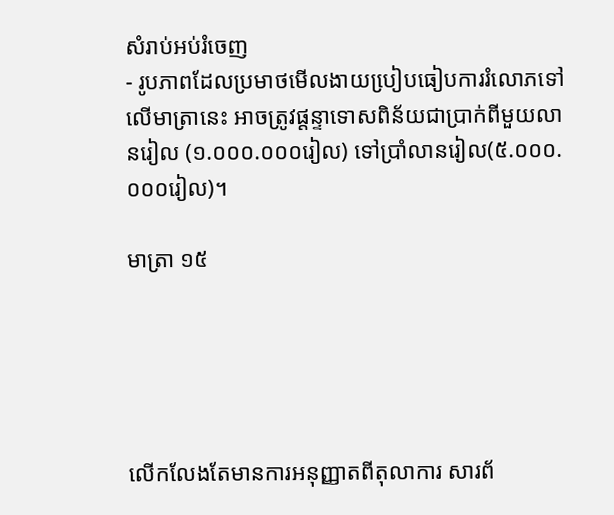សំរាប់អប់រំចេញ
- រូបភាពដែលប្រមាថមើលងាយបៀ្របធៀបការរំលោភទៅលើមាត្រានេះ អាចត្រូវផ្តន្ទាទោសពិន័យជាប្រាក់ពីមួយលានរៀល (១.០០០.០០០រៀល) ទៅប្រាំលានរៀល(៥.០០០.០០០រៀល)។

មាត្រា ១៥





លើកលែងតែមានការអនុញ្ញាតពីតុលាការ សារព័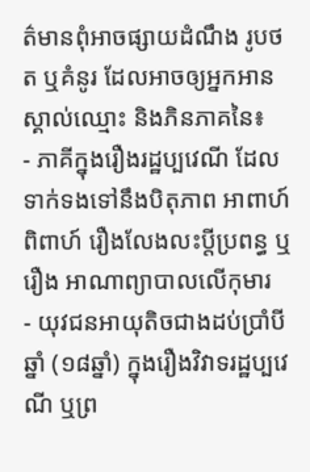ត៌‌មានពុំអាចផ្សាយដំណឹង រូបថត ឬគំនូរ ដែលអាចឲ្យអ្នកអាន ស្គាល់ឈ្មោះ និងភិនភាគនៃ៖
- ភាគីក្នុងរឿងរដ្ឋប្បវេណី ដែលទាក់ទងទៅនឹងបិតុភាព អាពាហ៍ពិពាហ៍ រឿងលែងលះប្តីប្រពន្ធ ឬរឿង អាណាព្យាបាលលើកុមារ
- យុវជនអាយុតិចជាងដប់ប្រាំបីឆ្នាំ (១៨ឆ្នាំ) ក្នុងរឿងវិវាទរដ្ឋប្បវេណី ឬព្រ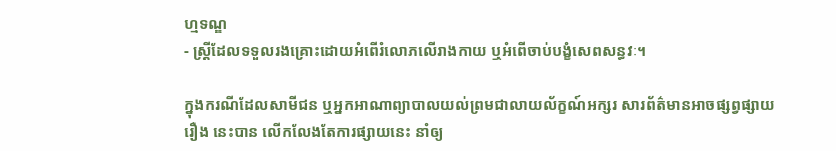ហ្មទណ្ឌ
- ស្រី្តដែលទទួលរងគ្រោះដោយអំពើរំលោភលើរាងកាយ ឬអំពើចាប់បង្ខំសេពសន្ធវៈ។

ក្នុងករណីដែលសាមីជន ឬអ្នកអាណាព្យាបាលយល់ព្រមជាលាយល័ក្ខណ៍អក្សរ សារព័ត៌‌មានអាចផ្សព្វផ្សាយរឿង នេះបាន លើកលែងតែការផ្សាយនេះ នាំឲ្យ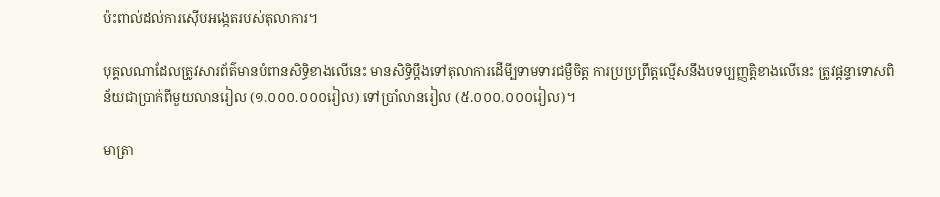ប៉ះពាល់ដល់ការស៊ើបអងេ្កតរបស់តុលាការ។

បុគ្គលណាដែលត្រូវសារព័ត៌‌មានបំពានសិទិ្ធខាងលើនេះ មានសិទិ្ធប្តឹងទៅតុលាការដើមី្បទាមទារជម្ងឺចិត្ត ការប្រប្រព្រឹត្តល្មើសនឹងបទប្បញ្ញតិ្តខាងលើនេះ ត្រូវផ្តន្ទាទោសពិន័យជាប្រាក់ពីមួយលានរៀល (១.០០០.០០០រៀល) ទៅប្រាំលានរៀល (៥.០០០.០០០រៀល)។

មាត្រា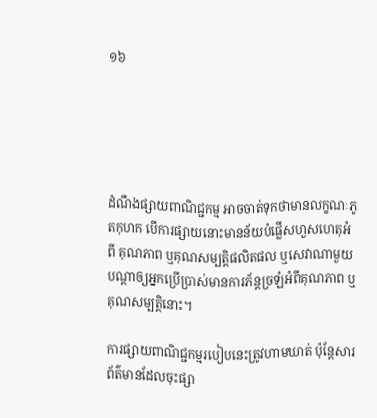១៦





ដំណឹងផ្សាយពាណិជ្ជកម្ម អាចចាត់ទុកថាមានលក្ខណៈភូតកុហក បើការផ្សាយនោះមានន័យបំផ្លើសហួសហេតុអំពី គុណភាព ឬគុណសម្បតិ្តផលិតផល ឬសេវាណាមួយ បណ្តាឲ្យអ្នកប្រើប្រាស់មានការភ័ន្តច្រឡំអំពីគុណភាព ឬគុណសម្បតិ្តនោះ។

ការផ្សាយពាណិជ្ជកម្មរបៀបនេះត្រូវហាមឃាត់ ប៉ុនែ្តសារព័ត៌‌មានដែលចុះផ្សា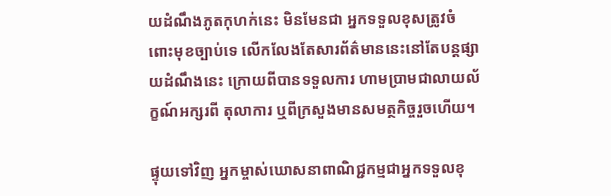យដំណឹងភូតកុហក់នេះ មិនមែនជា អ្នកទទួលខុសត្រូវចំពោះមុខច្បាប់ទេ លើកលែងតែសារព័ត៌‌មាននេះនៅតែបន្តផ្សាយដំណឹងនេះ ក្រោយពីបានទទួលការ ហាមប្រាមជាលាយល័ក្ខណ៍អក្សរពី តុលាការ ឬពីក្រសួងមានសមត្ថកិច្ចរួចហើយ។

ផ្ទុយទៅវិញ អ្នកម្ចាស់ឃោសនាពាណិជ្ជកម្មជាអ្នកទទួលខុ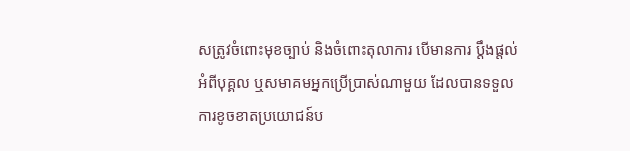សត្រូវចំពោះមុខច្បាប់ និងចំពោះតុលាការ បើមានការ ប្តឹងផ្តល់អំពីបុគ្គល ឬសមាគមអ្នកប្រើប្រាស់ណាមួយ ដែលបានទទួលការខូចខាតប្រយោជន៍ប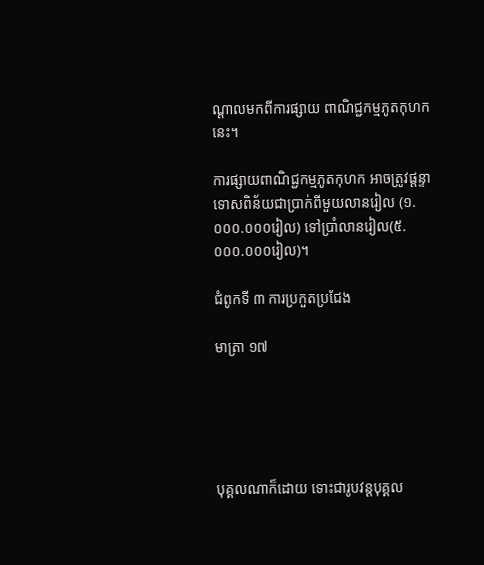ណ្តាលមកពីការផ្សាយ ពាណិជ្ជកម្មភូតកុហកនេះ។

ការផ្សាយពាណិជ្ជកម្មភូតកុហក អាចត្រូវផ្តន្ទាទោសពិន័យជាប្រាក់ពីមួយលានរៀល (១.០០០.០០០រៀល) ទៅប្រាំលានរៀល(៥.០០០.០០០រៀល)។

ជំពូកទី ៣ ការប្រកួតប្រជែង

មាត្រា ១៧





បុគ្គលណាក៏ដោយ ទោះជារូបវន្តបុគ្គល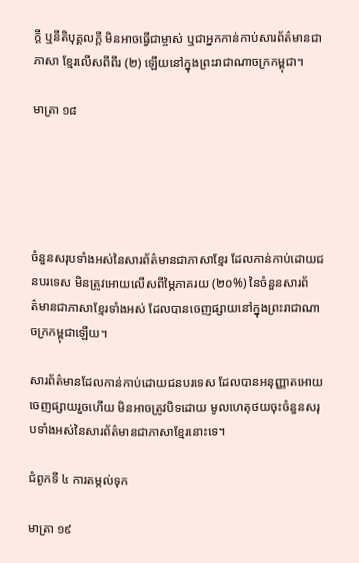កី្ត ឬនីតិបុគ្គលកី្ត មិនអាចធ្វើជាម្ចាស់ ឬជាអ្នកកាន់កាប់សារព័ត៌‌មានជាភាសា ខែ្មរលើសពីពីរ (២) ឡើយនៅក្នុងព្រះរាជាណាចក្រកម្ពុជា។

មាត្រា ១៨





ចំនួនសរុបទាំងអស់នៃសារព័ត៌‌មានជាភាសាខែ្មរ ដែលកាន់កាប់ដោយជនបរទេស មិនត្រូវអោយលើសពីមៃ្ភភាគរយ (២០%) នៃចំនួនសារព័ត៌‌មានជាភាសាខែ្មរទាំងអស់ ដែលបានចេញផ្សាយនៅក្នុងព្រះរាជាណាចក្រកម្ពុជាឡើយ។

សារព័ត៌‌មានដែលកាន់កាប់ដោយជនបរទេស ដែលបានអនុញ្ញាតអោយចេញផ្សាយរួចហើយ មិនអាចត្រូវបិទដោយ មូលហេតុថយចុះចំនួនសរុបទាំងអស់នៃសារព័ត៌‌មានជាភាសាខែ្មរនោះទេ។

ជំពូកទី ៤ ការតម្កល់ទុក

មាត្រា ១៩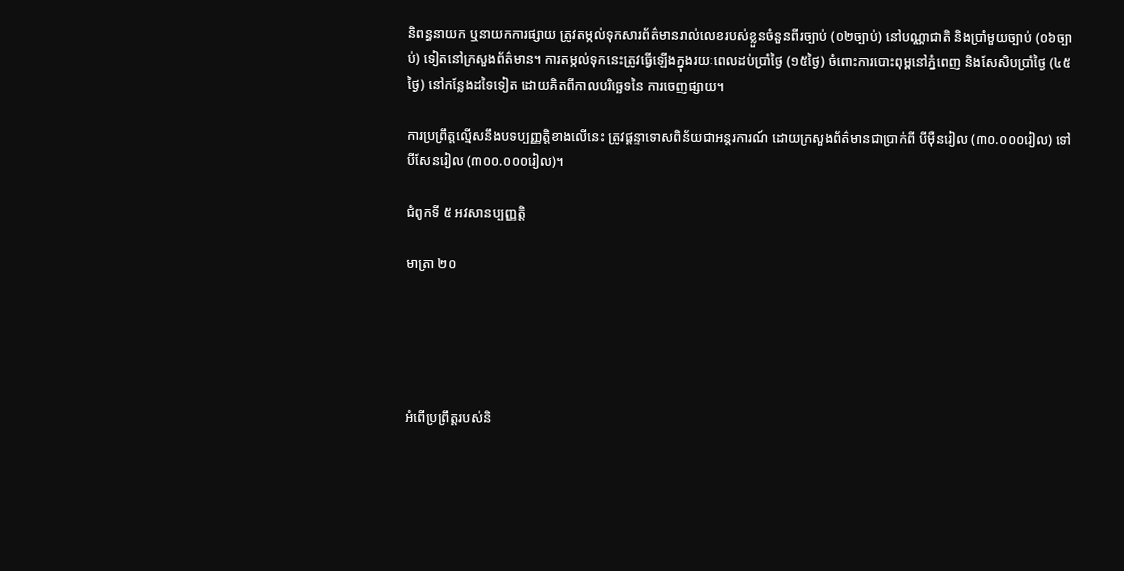និពន្ធនាយក ឬនាយកការផ្សាយ ត្រូវតម្កល់ទុកសារព័ត៌‌មានរាល់លេខរបស់ខ្លួនចំនួនពីរច្បាប់ (០២ច្បាប់) នៅបណ្ណាជាតិ និងប្រាំមួយច្បាប់ (០៦ច្បាប់) ទៀតនៅក្រសួងព័ត៌‌មាន។ ការតម្កល់ទុកនេះត្រូវធ្វើឡើងក្នុងរយៈពេលដប់ប្រាំថៃ្ង (១៥ថៃ្ង) ចំពោះការបោះពុម្ពនៅភ្នំពេញ និងសែសិបប្រាំថៃ្ង (៤៥ថៃ្ង) នៅកនែ្លងដទៃទៀត ដោយគិតពីកាលបរិចេ្ឆទនៃ ការចេញផ្សាយ។

ការប្រព្រឹត្តល្មើសនឹងបទប្បញ្ញតិ្តខាងលើនេះ ត្រូវផ្តន្ទាទោសពិន័យជាអន្តរការណ៍ ដោយក្រសួងព័ត៌‌មានជាប្រាក់ពី បីម៉ឺនរៀល (៣០.០០០រៀល) ទៅបីសែនរៀល (៣០០.០០០រៀល)។

ជំពូកទី ៥ អវសានប្បញ្ញតិ្ត

មាត្រា ២០





អំពើប្រព្រឹត្តរបស់និ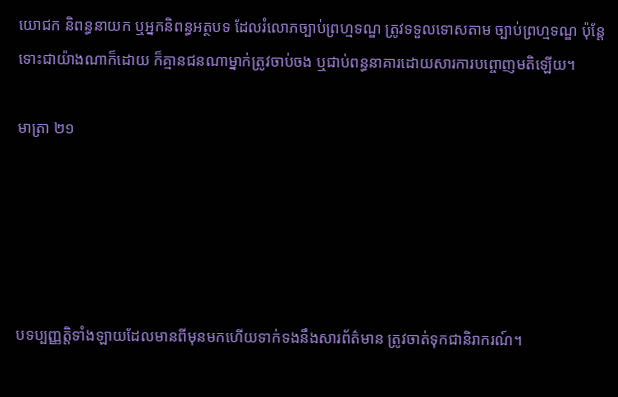យោជក និពន្ធនាយក ឬអ្នកនិពន្ធអត្ថបទ ដែលរំលោភច្បាប់ព្រហ្មទណ្ឌ ត្រូវទទួលទោសតាម ច្បាប់ព្រហ្មទណ្ឌ ប៉ុនែ្តទោះជាយ៉ាងណាក៏ដោយ ក៏គ្មានជនណាម្នាក់ត្រូវចាប់ចង ឬជាប់ពន្ធនាគារដោយសារការបព្ចោញមតិឡើយ។

មាត្រា ២១





បទប្បញ្ញតិ្តទាំងឡាយដែលមានពីមុនមកហើយទាក់ទងនឹងសារព័ត៌‌មាន ត្រូវចាត់ទុកជានិរាករណ៍។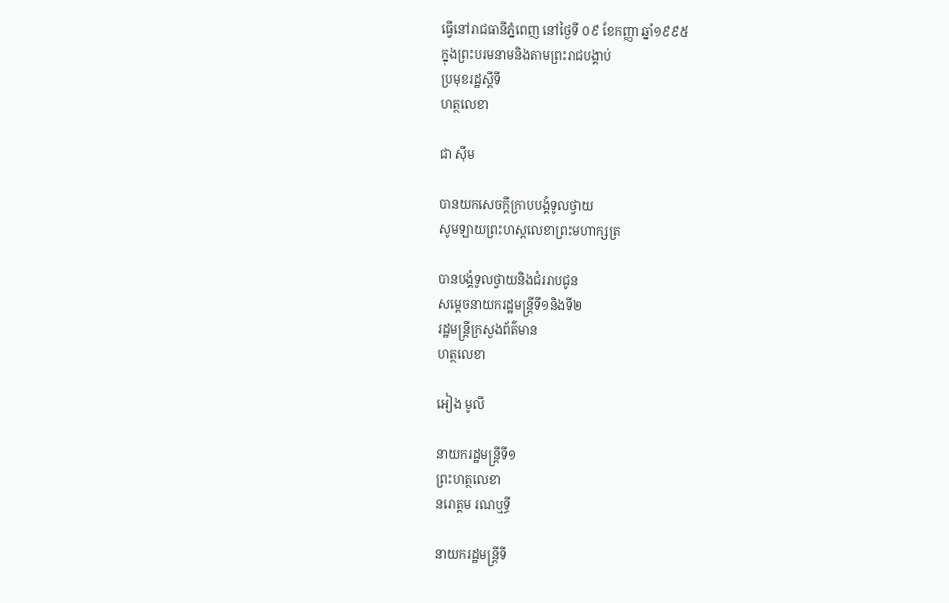ធ្វើនៅរាជធានីភ្នំពេញ នៅថ្ងៃទី ០៩ ខែកញ្ញា ឆ្នាំ១៩៩៥
ក្នុងព្រះបរមនាមនិងតាមព្រះរាជបង្គាប់
ប្រមុខរដ្ឋស្តីទី
ហត្ថលេខា

ជា ស៊ីម

បានយកសេចក្តីក្រាបបង្គំទូលថ្វាយ
សូមឡាយព្រះហស្តលេខាព្រះមហាក្សត្រ

បានបង្គំទូលថ្វាយនិងជំររាបជូន
សម្តេចនាយករដ្ឋមន្ត្រីទី១និងទី២
រដ្ឋមន្ត្រីក្រសួងព័ត៌មាន
ហត្ថលេខា

អៀង មូលី

នាយករដ្ឋមន្រ្តីទី១
ព្រះហត្ថលេខា
នរោត្តម រណឬទ្ធី

នាយករដ្ឋមន្ត្រីទី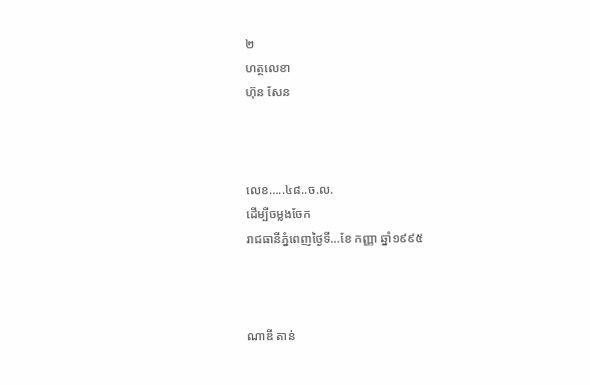២
ហត្ថលេខា
ហ៊ុន សែន



លេខ…..៤៨..ច.ល.
ដើម្បីចម្លងចែក
រាជធានីភ្នំពេញថ្ងៃទី…ខែ កញ្ញា ឆ្នាំ១៩៩៥



ណាឌី តាន់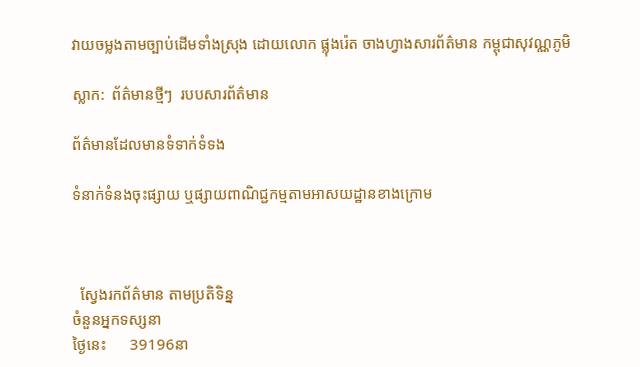វាយចម្លងតាមច្បាប់ដើមទាំងស្រុង ដោយលោក ផ្លុងរ៉េត ចាងហ្វាងសារព័ត៌មាន កម្ពុជាសុវណ្ណភូមិ

ស្លាក:  ព័ត៌មានថ្មីៗ  របបសារព័ត៌មាន

ព័ត៌មានដែលមានទំទាក់ទំទង

ទំនាក់ទំនងចុះផ្សាយ ឬផ្សាយពាណិជ្ជកម្មតាមអាសយដ្ឋានខាងក្រោម



  ស្វែងរកព័ត៌មាន តាមប្រតិទិន្ន
ចំនួនអ្នកទស្សនា
ថ្ងៃនេះ      39196នា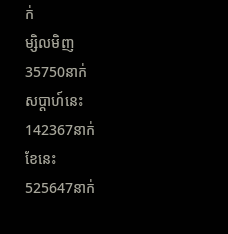ក់
ម្សិលមិញ    35750នាក់
សប្ដាហ៍នេះ    142367នាក់
ខែនេះ    525647នាក់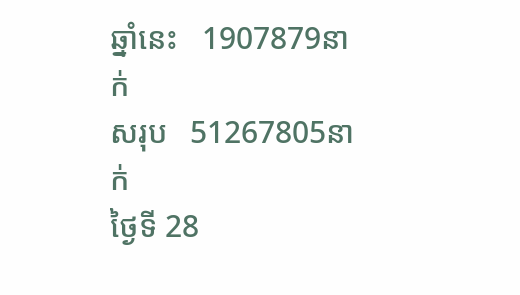ឆ្នាំនេះ   1907879នាក់
សរុប   51267805នាក់
ថ្ងៃទី 28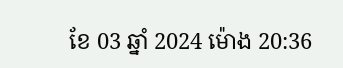ខែ 03 ឆ្នាំ 2024 ម៉ោង 20:36